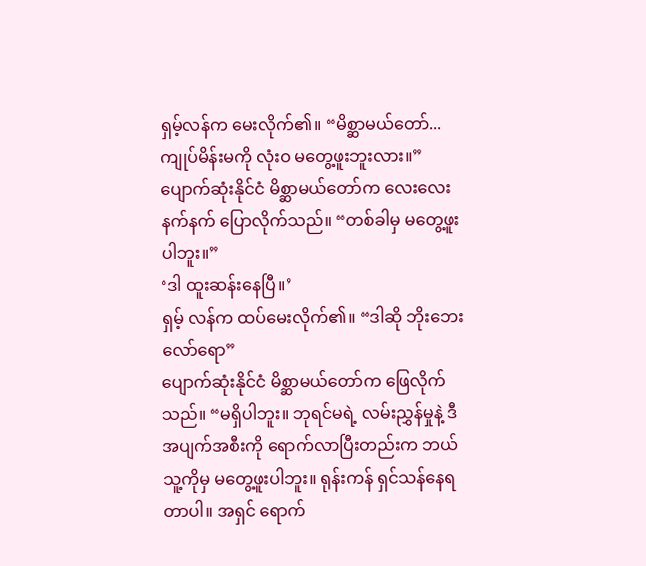ရှမ့်လန်က မေးလိုက်၏။ “မိစ္ဆာမယ်တော်... ကျုပ်မိန်းမကို လုံးဝ မတွေ့ဖူးဘူးလား။”
ပျောက်ဆုံးနိုင်ငံ မိစ္ဆာမယ်တော်က လေးလေးနက်နက် ပြောလိုက်သည်။ “တစ်ခါမှ မတွေ့ဖူးပါဘူး။”
‘ဒါ ထူးဆန်းနေပြီ။’
ရှမ့် လန်က ထပ်မေးလိုက်၏။ “ဒါဆို ဘိုးဘေးလော်ရော”
ပျောက်ဆုံးနိုင်ငံ မိစ္ဆာမယ်တော်က ဖြေလိုက်သည်။ “မရှိပါဘူး။ ဘုရင်မရဲ့ လမ်းညွှန်မှုနဲ့ ဒီအပျက်အစီးကို ရောက်လာပြီးတည်းက ဘယ်သူ့ကိုမှ မတွေ့ဖူးပါဘူး။ ရုန်းကန် ရှင်သန်နေရတာပါ။ အရှင် ရောက်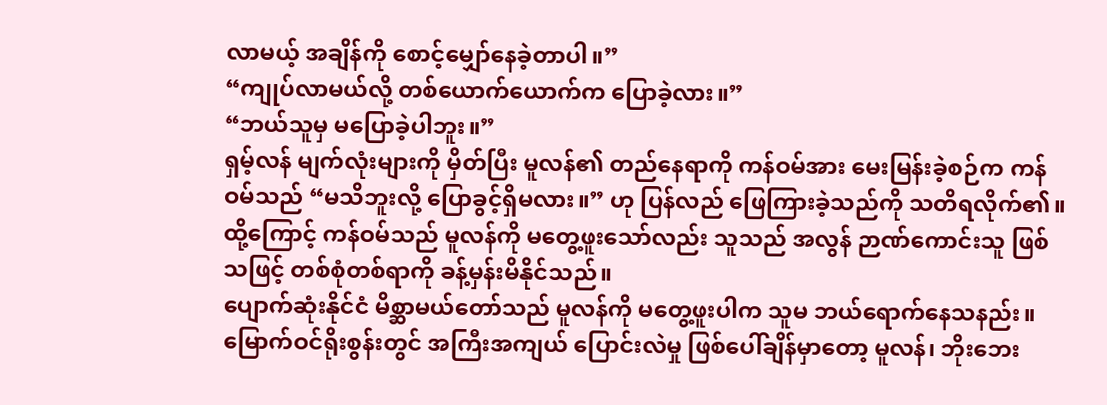လာမယ့် အချိန်ကို စောင့်မျှော်နေခဲ့တာပါ။”
“ကျုပ်လာမယ်လို့ တစ်ယောက်ယောက်က ပြောခဲ့လား။”
“ဘယ်သူမှ မပြောခဲ့ပါဘူး။”
ရှမ့်လန် မျက်လုံးများကို မှိတ်ပြီး မူလန်၏ တည်နေရာကို ကန်ဝမ်အား မေးမြန်းခဲ့စဉ်က ကန်ဝမ်သည် “မသိဘူးလို့ ပြောခွင့်ရှိမလား။” ဟု ပြန်လည် ဖြေကြားခဲ့သည်ကို သတိရလိုက်၏။ ထို့ကြောင့် ကန်ဝမ်သည် မူလန်ကို မတွေ့ဖူးသော်လည်း သူသည် အလွန် ဉာဏ်ကောင်းသူ ဖြစ်သဖြင့် တစ်စုံတစ်ရာကို ခန့်မှန်းမိနိုင်သည်။
ပျောက်ဆုံးနိုင်ငံ မိစ္ဆာမယ်တော်သည် မူလန်ကို မတွေ့ဖူးပါက သူမ ဘယ်ရောက်နေသနည်း။
မြောက်ဝင်ရိုးစွန်းတွင် အကြီးအကျယ် ပြောင်းလဲမှု ဖြစ်ပေါ်ချိန်မှာတော့ မူလန်၊ ဘိုးဘေး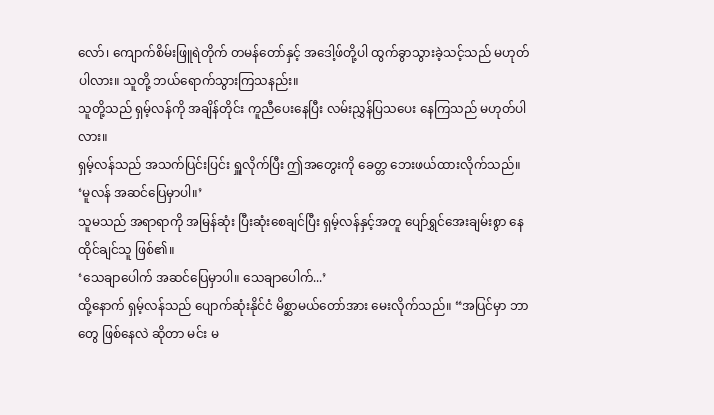လော်၊ ကျောက်စိမ်းဖြူရဲတိုက် တမန်တော်နှင့် အဒေါ့ဖ်တို့ပါ ထွက်ခွာသွားခဲ့သင့်သည် မဟုတ်ပါလား။ သူတို့ ဘယ်ရောက်သွားကြသနည်း။
သူတို့သည် ရှမ့်လန်ကို အချိန်တိုင်း ကူညီပေးနေပြီး လမ်းညွှန်ပြသပေး နေကြသည် မဟုတ်ပါလား။
ရှမ့်လန်သည် အသက်ပြင်းပြင်း ရှူလိုက်ပြီး ဤအတွေးကို ခေတ္တ ဘေးဖယ်ထားလိုက်သည်။
‘မူလန် အဆင်ပြေမှာပါ။’
သူမသည် အရာရာကို အမြန်ဆုံး ပြီးဆုံးစေချင်ပြီး ရှမ့်လန်နှင့်အတူ ပျော်ရွှင်အေးချမ်းစွာ နေထိုင်ချင်သူ ဖြစ်၏။
‘သေချာပေါက် အဆင်ပြေမှာပါ။ သေချာပေါက်...’
ထို့နောက် ရှမ့်လန်သည် ပျောက်ဆုံးနိုင်ငံ မိစ္ဆာမယ်တော်အား မေးလိုက်သည်။ “အပြင်မှာ ဘာတွေ ဖြစ်နေလဲ ဆိုတာ မင်း မ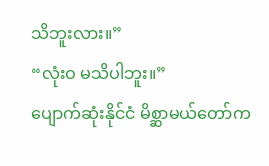သိဘူးလား။”
“လုံးဝ မသိပါဘူး။”
ပျောက်ဆုံးနိုင်ငံ မိစ္ဆာမယ်တော်က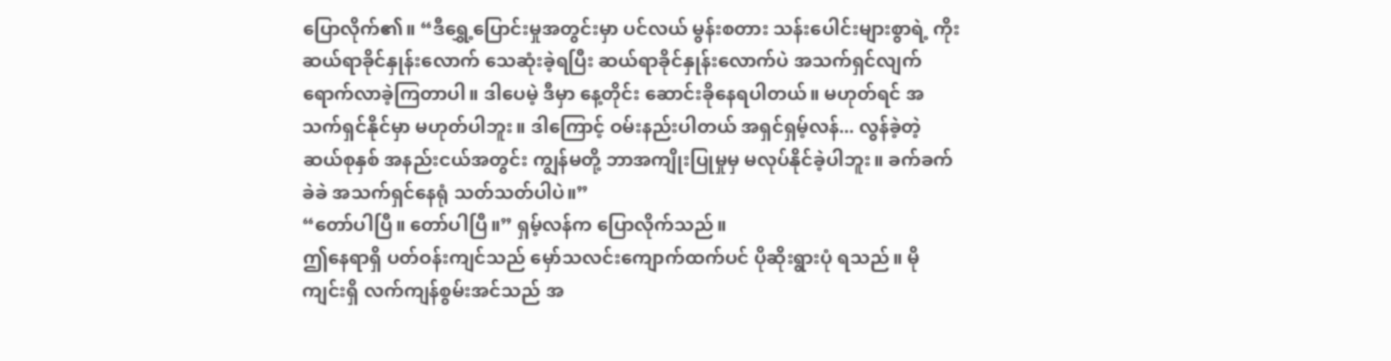ပြောလိုက်၏။ “ဒီရွှေ့ပြောင်းမှုအတွင်းမှာ ပင်လယ် မွန်းစတား သန်းပေါင်းများစွာရဲ့ ကိုးဆယ်ရာခိုင်နှုန်းလောက် သေဆုံးခဲ့ရပြီး ဆယ်ရာခိုင်နှုန်းလောက်ပဲ အသက်ရှင်လျက် ရောက်လာခဲ့ကြတာပါ။ ဒါပေမဲ့ ဒီမှာ နေ့တိုင်း ဆောင်းခိုနေရပါတယ်။ မဟုတ်ရင် အသက်ရှင်နိုင်မှာ မဟုတ်ပါဘူး။ ဒါကြောင့် ဝမ်းနည်းပါတယ် အရှင်ရှမ့်လန်... လွန်ခဲ့တဲ့ ဆယ်စုနှစ် အနည်းငယ်အတွင်း ကျွန်မတို့ ဘာအကျိုးပြုမှုမှ မလုပ်နိုင်ခဲ့ပါဘူး။ ခက်ခက်ခဲခဲ အသက်ရှင်နေရုံ သတ်သတ်ပါပဲ။”
“တော်ပါပြီ။ တော်ပါပြီ။” ရှမ့်လန်က ပြောလိုက်သည်။
ဤနေရာရှိ ပတ်ဝန်းကျင်သည် မှော်သလင်းကျောက်ထက်ပင် ပိုဆိုးရွားပုံ ရသည်။ မိုကျင်းရှိ လက်ကျန်စွမ်းအင်သည် အ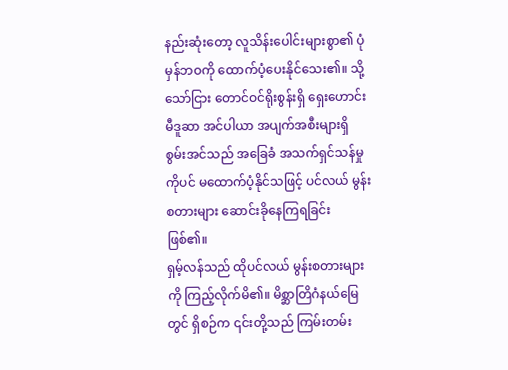နည်းဆုံးတော့ လူသိန်းပေါင်းများစွာ၏ ပုံမှန်ဘဝကို ထောက်ပံ့ပေးနိုင်သေး၏။ သို့သော်ငြား တောင်ဝင်ရိုးစွန်းရှိ ရှေးဟောင်း မီဒူဆာ အင်ပါယာ အပျက်အစီးများရှိ စွမ်းအင်သည် အခြေခံ အသက်ရှင်သန်မှုကိုပင် မထောက်ပံ့နိုင်သဖြင့် ပင်လယ် မွန်းစတားများ ဆောင်းခိုနေကြရခြင်း ဖြစ်၏။
ရှမ့်လန်သည် ထိုပင်လယ် မွန်းစတားများကို ကြည့်လိုက်မိ၏။ မိစ္ဆာတြိဂံနယ်မြေတွင် ရှိစဉ်က ၎င်းတို့သည် ကြမ်းတမ်း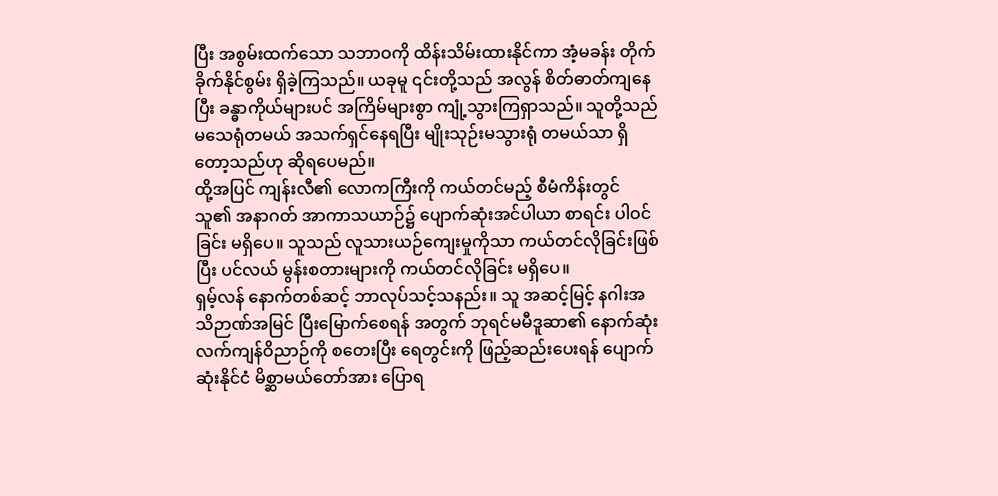ပြီး အစွမ်းထက်သော သဘာဝကို ထိန်းသိမ်းထားနိုင်ကာ အံ့မခန်း တိုက်ခိုက်နိုင်စွမ်း ရှိခဲ့ကြသည်။ ယခုမူ ၎င်းတို့သည် အလွန် စိတ်ဓာတ်ကျနေပြီး ခန္ဓာကိုယ်များပင် အကြိမ်များစွာ ကျုံ့သွားကြရှာသည်။ သူတို့သည် မသေရုံတမယ် အသက်ရှင်နေရပြီး မျိုးသုဉ်းမသွားရုံ တမယ်သာ ရှိတော့သည်ဟု ဆိုရပေမည်။
ထို့အပြင် ကျန်းလီ၏ လောကကြီးကို ကယ်တင်မည့် စီမံကိန်းတွင် သူ၏ အနာဂတ် အာကာသယာဉ်၌ ပျောက်ဆုံးအင်ပါယာ စာရင်း ပါဝင်ခြင်း မရှိပေ။ သူသည် လူသားယဉ်ကျေးမှုကိုသာ ကယ်တင်လိုခြင်းဖြစ်ပြီး ပင်လယ် မွန်းစတားများကို ကယ်တင်လိုခြင်း မရှိပေ။
ရှမ့်လန် နောက်တစ်ဆင့် ဘာလုပ်သင့်သနည်း။ သူ အဆင့်မြင့် နဂါးအသိဉာဏ်အမြင် ပြီးမြောက်စေရန် အတွက် ဘုရင်မမီဒူဆာ၏ နောက်ဆုံး လက်ကျန်ဝိညာဉ်ကို စတေးပြီး ရေတွင်းကို ဖြည့်ဆည်းပေးရန် ပျောက်ဆုံးနိုင်ငံ မိစ္ဆာမယ်တော်အား ပြောရ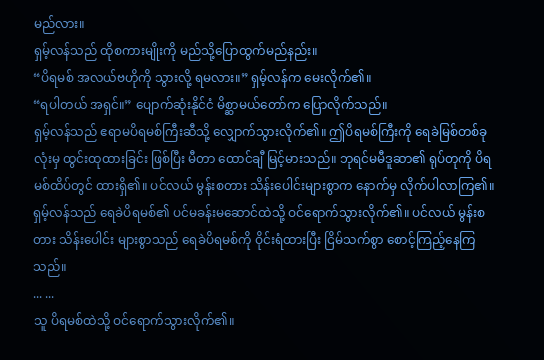မည်လား။
ရှမ့်လန်သည် ထိုစကားမျိုးကို မည်သို့ပြောထွက်မည်နည်း။
“ပိရမစ် အလယ်ဗဟိုကို သွားလို့ ရမလား။” ရှမ့်လန်က မေးလိုက်၏။
“ရပါတယ် အရှင်။” ပျောက်ဆုံးနိုင်ငံ မိစ္ဆာမယ်တော်က ပြောလိုက်သည်။
ရှမ့်လန်သည် ဧရာမပိရမစ်ကြီးဆီသို့ လျှောက်သွားလိုက်၏။ ဤပိရမစ်ကြီးကို ရေခဲမြစ်တစ်ခုလုံးမှ ထွင်းထုထားခြင်း ဖြစ်ပြီး မီတာ ထောင်ချီ မြင့်မားသည်။ ဘုရင်မမီဒူဆာ၏ ရုပ်တုကို ပိရမစ်ထိပ်တွင် ထားရှိ၏။ ပင်လယ် မွန်းစတား သိန်းပေါင်းများစွာက နောက်မှ လိုက်ပါလာကြ၏။
ရှမ့်လန်သည် ရေခဲပိရမစ်၏ ပင်မခန်းမဆောင်ထဲသို့ ဝင်ရောက်သွားလိုက်၏။ ပင်လယ် မွန်းစတား သိန်းပေါင်း များစွာသည် ရေခဲပိရမစ်ကို ဝိုင်းရံထားပြီး ငြိမ်သက်စွာ စောင့်ကြည့်နေကြသည်။
... ...
သူ ပိရမစ်ထဲသို့ ဝင်ရောက်သွားလိုက်၏။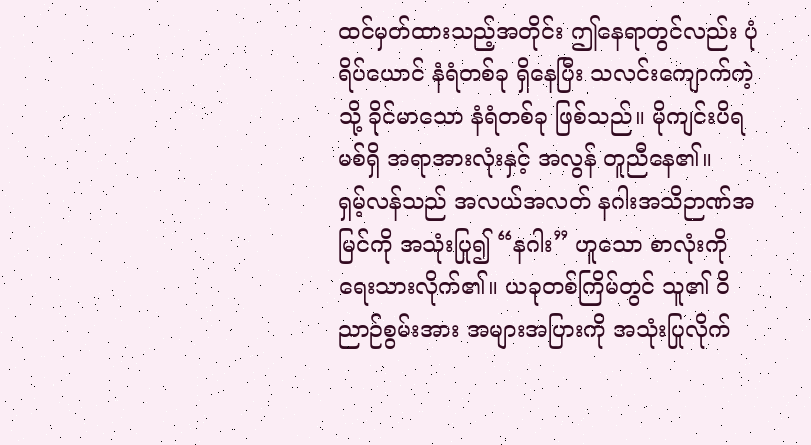ထင်မှတ်ထားသည့်အတိုင်း ဤနေရာတွင်လည်း ပုံရိပ်ယောင် နံရံတစ်ခု ရှိနေပြီး သလင်းကျောက်ကဲ့သို့ ခိုင်မာသော နံရံတစ်ခု ဖြစ်သည်။ မိုကျင်းပိရမစ်ရှိ အရာအားလုံးနှင့် အလွန် တူညီနေ၏။
ရှမ့်လန်သည် အလယ်အလတ် နဂါးအသိဉာဏ်အမြင်ကို အသုံးပြု၍ “နဂါး” ဟူသော စာလုံးကို ရေးသားလိုက်၏။ ယခုတစ်ကြိမ်တွင် သူ၏ ဝိညာဉ်စွမ်းအား အများအပြားကို အသုံးပြုလိုက်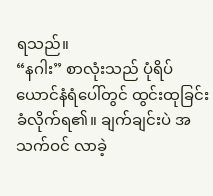ရသည်။
“နဂါး” စာလုံးသည် ပုံရိပ်ယောင်နံရံပေါ်တွင် ထွင်းထုခြင်း ခံလိုက်ရ၏။ ချက်ချင်းပဲ အသက်ဝင် လာခဲ့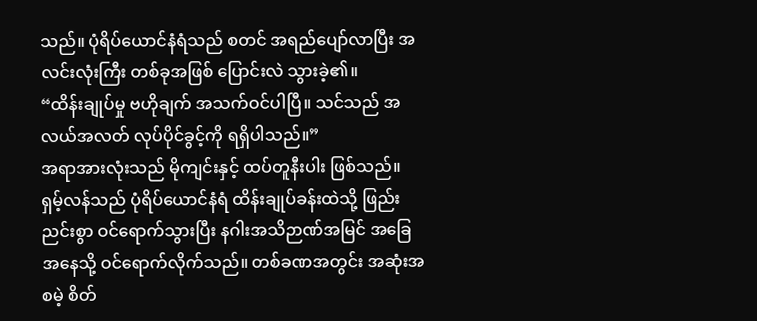သည်။ ပုံရိပ်ယောင်နံရံသည် စတင် အရည်ပျော်လာပြီး အလင်းလုံးကြီး တစ်ခုအဖြစ် ပြောင်းလဲ သွားခဲ့၏။
“ထိန်းချုပ်မှု ဗဟိုချက် အသက်ဝင်ပါပြီ။ သင်သည် အလယ်အလတ် လုပ်ပိုင်ခွင့်ကို ရရှိပါသည်။”
အရာအားလုံးသည် မိုကျင်းနှင့် ထပ်တူနီးပါး ဖြစ်သည်။ ရှမ့်လန်သည် ပုံရိပ်ယောင်နံရံ ထိန်းချုပ်ခန်းထဲသို့ ဖြည်းညင်းစွာ ဝင်ရောက်သွားပြီး နဂါးအသိဉာဏ်အမြင် အခြေအနေသို့ ဝင်ရောက်လိုက်သည်။ တစ်ခဏအတွင်း အဆုံးအစမဲ့ စိတ်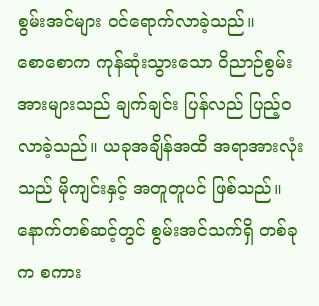စွမ်းအင်များ ဝင်ရောက်လာခဲ့သည်။
စောစောက ကုန်ဆုံးသွားသော ဝိညာဉ်စွမ်းအားများသည် ချက်ချင်း ပြန်လည် ပြည့်ဝလာခဲ့သည်။ ယခုအချိန်အထိ အရာအားလုံးသည် မိုကျင်းနှင့် အတူတူပင် ဖြစ်သည်။ နောက်တစ်ဆင့်တွင် စွမ်းအင်သက်ရှိ တစ်ခုက စကား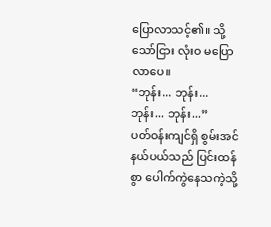ပြောလာသင့်၏။ သို့သော်ငြား လုံးဝ မပြောလာပေ။
“ဘုန်း... ဘုန်း... ဘုန်း... ဘုန်း...”
ပတ်ဝန်းကျင်ရှိ စွမ်းအင်နယ်ပယ်သည် ပြင်းထန်စွာ ပေါက်ကွဲနေသကဲ့သို့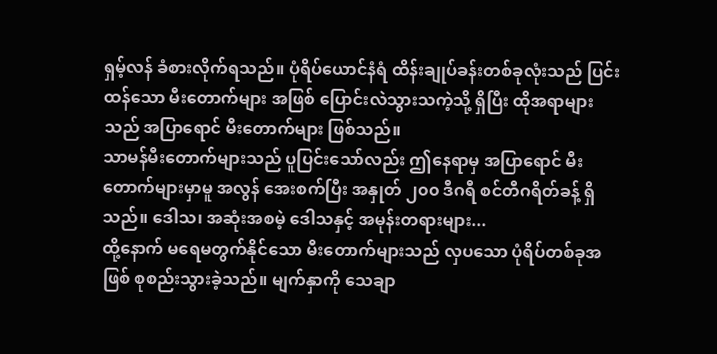ရှမ့်လန် ခံစားလိုက်ရသည်။ ပုံရိပ်ယောင်နံရံ ထိန်းချုပ်ခန်းတစ်ခုလုံးသည် ပြင်းထန်သော မီးတောက်များ အဖြစ် ပြောင်းလဲသွားသကဲ့သို့ ရှိပြီး ထိုအရာများသည် အပြာရောင် မီးတောက်များ ဖြစ်သည်။
သာမန်မီးတောက်များသည် ပူပြင်းသော်လည်း ဤနေရာမှ အပြာရောင် မီးတောက်များမှာမူ အလွန် အေးစက်ပြီး အနှုတ် ၂၀၀ ဒီဂရီ စင်တီဂရိတ်ခန့် ရှိသည်။ ဒေါသ၊ အဆုံးအစမဲ့ ဒေါသနှင့် အမုန်းတရားများ...
ထို့နောက် မရေမတွက်နိုင်သော မီးတောက်များသည် လှပသော ပုံရိပ်တစ်ခုအဖြစ် စုစည်းသွားခဲ့သည်။ မျက်နှာကို သေချာ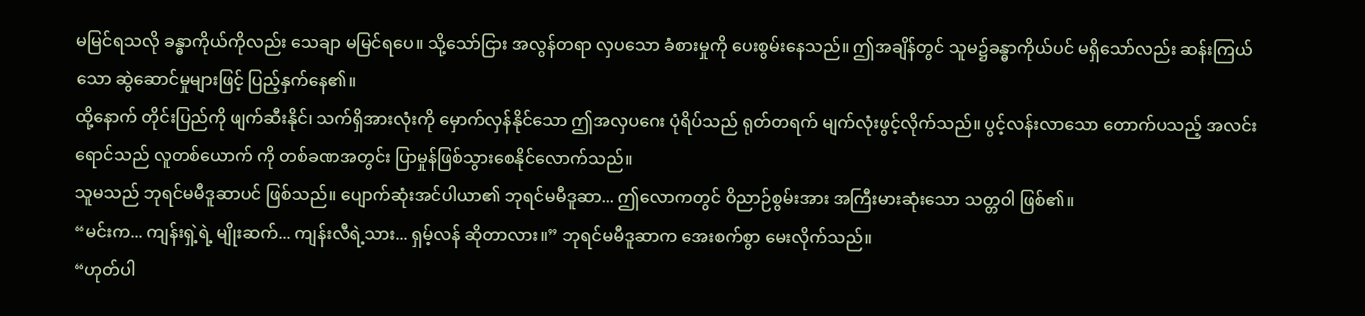မမြင်ရသလို ခန္ဓာကိုယ်ကိုလည်း သေချာ မမြင်ရပေ။ သို့သော်ငြား အလွန်တရာ လှပသော ခံစားမှုကို ပေးစွမ်းနေသည်။ ဤအချိန်တွင် သူမ၌ခန္ဓာကိုယ်ပင် မရှိသော်လည်း ဆန်းကြယ်သော ဆွဲဆောင်မှုများဖြင့် ပြည့်နှက်နေ၏။
ထို့နောက် တိုင်းပြည်ကို ဖျက်ဆီးနိုင်၊ သက်ရှိအားလုံးကို မှောက်လှန်နိုင်သော ဤအလှပဂေး ပုံရိပ်သည် ရုတ်တရက် မျက်လုံးဖွင့်လိုက်သည်။ ပွင့်လန်းလာသော တောက်ပသည့် အလင်းရောင်သည် လူတစ်ယောက် ကို တစ်ခဏအတွင်း ပြာမှုန်ဖြစ်သွားစေနိုင်လောက်သည်။
သူမသည် ဘုရင်မမီဒူဆာပင် ဖြစ်သည်။ ပျောက်ဆုံးအင်ပါယာ၏ ဘုရင်မမီဒူဆာ... ဤလောကတွင် ဝိညာဉ်စွမ်းအား အကြီးမားဆုံးသော သတ္တဝါ ဖြစ်၏။
“မင်းက... ကျန်းရှဲ့ရဲ့ မျိုးဆက်... ကျန်းလီရဲ့သား... ရှမ့်လန် ဆိုတာလား။” ဘုရင်မမီဒူဆာက အေးစက်စွာ မေးလိုက်သည်။
“ဟုတ်ပါ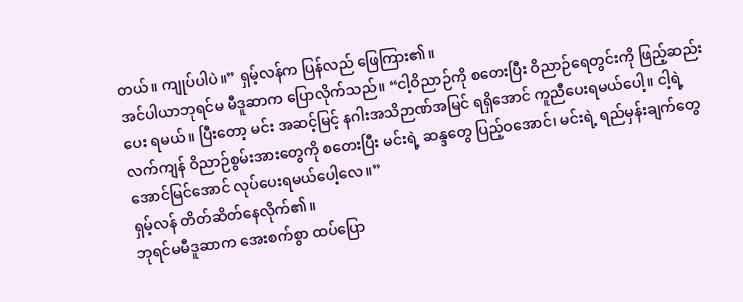တယ်။ ကျုပ်ပါပဲ။” ရှမ့်လန်က ပြန်လည် ဖြေကြား၏။
အင်ပါယာဘုရင်မ မီဒူဆာက ပြောလိုက်သည်။ “ငါ့ဝိညာဉ်ကို စတေးပြီး ဝိညာဉ်ရေတွင်းကို ဖြည့်ဆည်းပေး ရမယ်။ ပြီးတော့ မင်း အဆင့်မြင့် နဂါးအသိဉာဏ်အမြင် ရရှိအောင် ကူညီပေးရမယ်ပေါ့။ ငါ့ရဲ့ လက်ကျန် ဝိညာဉ်စွမ်းအားတွေကို စတေးပြီး မင်းရဲ့ ဆန္ဒတွေ ပြည့်ဝအောင်၊ မင်းရဲ့ ရည်မှန်းချက်တွေ အောင်မြင်အောင် လုပ်ပေးရမယ်ပေါ့လေ။”
ရှမ့်လန် တိတ်ဆိတ်နေလိုက်၏။
ဘုရင်မမီဒူဆာက အေးစက်စွာ ထပ်ပြော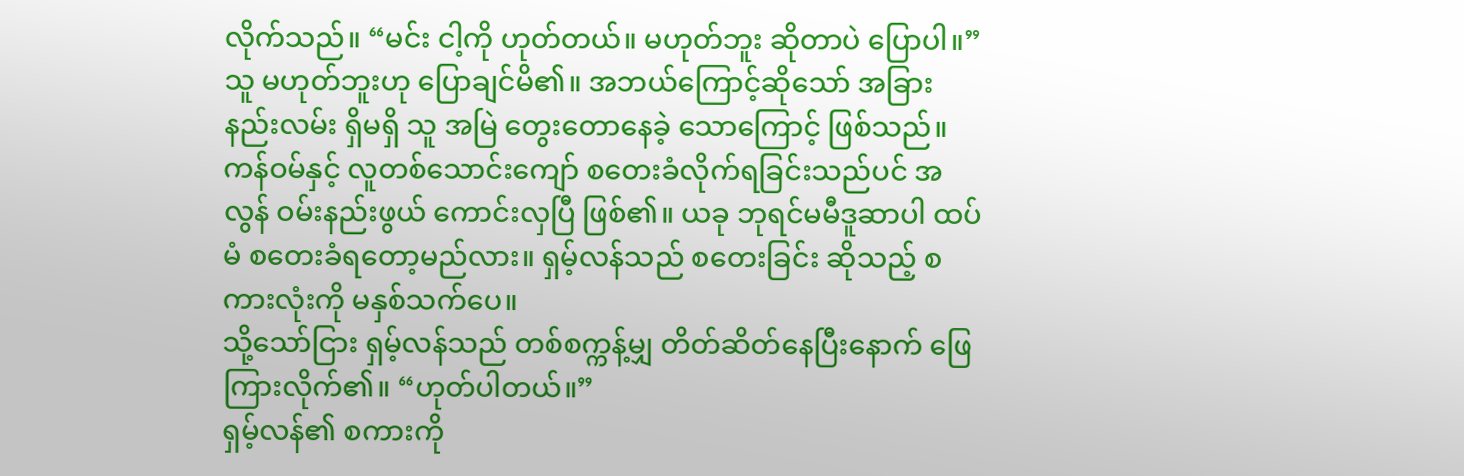လိုက်သည်။ “မင်း ငါ့ကို ဟုတ်တယ်။ မဟုတ်ဘူး ဆိုတာပဲ ပြောပါ။”
သူ မဟုတ်ဘူးဟု ပြောချင်မိ၏။ အဘယ်ကြောင့်ဆိုသော် အခြားနည်းလမ်း ရှိမရှိ သူ အမြဲ တွေးတောနေခဲ့ သောကြောင့် ဖြစ်သည်။ ကန်ဝမ်နှင့် လူတစ်သောင်းကျော် စတေးခံလိုက်ရခြင်းသည်ပင် အလွန် ဝမ်းနည်းဖွယ် ကောင်းလှပြီ ဖြစ်၏။ ယခု ဘုရင်မမီဒူဆာပါ ထပ်မံ စတေးခံရတော့မည်လား။ ရှမ့်လန်သည် စတေးခြင်း ဆိုသည့် စကားလုံးကို မနှစ်သက်ပေ။
သို့သော်ငြား ရှမ့်လန်သည် တစ်စက္ကန့်မျှ တိတ်ဆိတ်နေပြီးနောက် ဖြေကြားလိုက်၏။ “ဟုတ်ပါတယ်။”
ရှမ့်လန်၏ စကားကို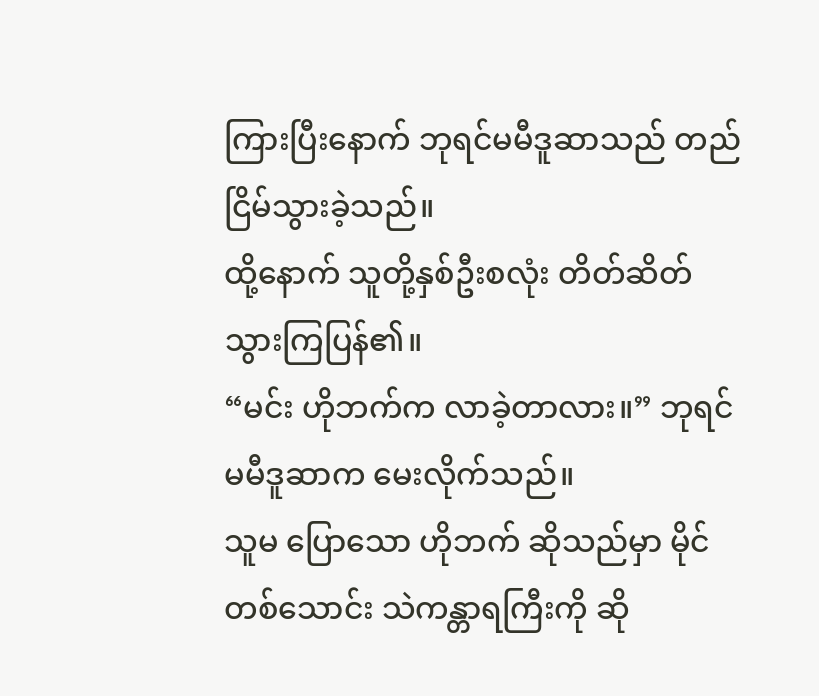ကြားပြီးနောက် ဘုရင်မမီဒူဆာသည် တည်ငြိမ်သွားခဲ့သည်။
ထို့နောက် သူတို့နှစ်ဦးစလုံး တိတ်ဆိတ်သွားကြပြန်၏။
“မင်း ဟိုဘက်က လာခဲ့တာလား။” ဘုရင်မမီဒူဆာက မေးလိုက်သည်။
သူမ ပြောသော ဟိုဘက် ဆိုသည်မှာ မိုင်တစ်သောင်း သဲကန္တာရကြီးကို ဆို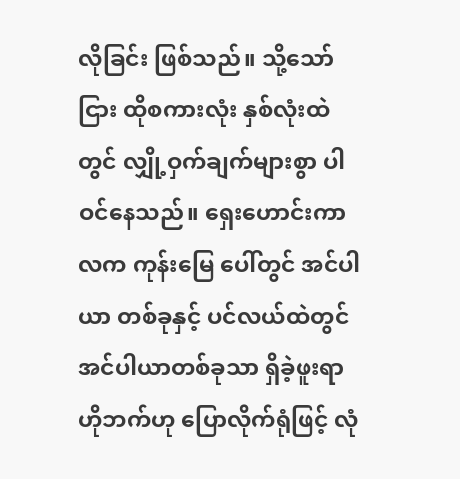လိုခြင်း ဖြစ်သည်။ သို့သော်ငြား ထိုစကားလုံး နှစ်လုံးထဲတွင် လျှို့ဝှက်ချက်များစွာ ပါဝင်နေသည်။ ရှေးဟောင်းကာလက ကုန်းမြေ ပေါ်တွင် အင်ပါယာ တစ်ခုနှင့် ပင်လယ်ထဲတွင် အင်ပါယာတစ်ခုသာ ရှိခဲ့ဖူးရာ ဟိုဘက်ဟု ပြောလိုက်ရုံဖြင့် လုံ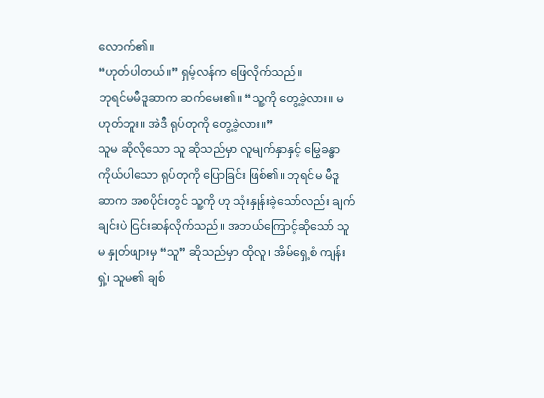လောက်၏။
“ဟုတ်ပါတယ်။” ရှမ့်လန်က ဖြေလိုက်သည်။
ဘုရင်မမီဒူဆာက ဆက်မေး၏။ “သူ့ကို တွေ့ခဲ့လား။ မဟုတ်ဘူး။ အဲဒီ ရုပ်တုကို တွေ့ခဲ့လား။”
သူမ ဆိုလိုသော သူ ဆိုသည်မှာ လူမျက်နှာနှင့် မြွေခန္ဓာကိုယ်ပါသော ရုပ်တုကို ပြောခြင်း ဖြစ်၏။ ဘုရင်မ မီဒူဆာက အစပိုင်းတွင် သူ့ကို ဟု သုံးနှုန်းခဲ့သော်လည်း ချက်ချင်းပဲ ငြင်းဆန်လိုက်သည်။ အဘယ်ကြောင့်ဆိုသော် သူမ နှုတ်ဖျားမှ “သူ” ဆိုသည်မှာ ထိုလူ၊ အိမ်ရှေ့စံ ကျန်းရှဲ့၊ သူမ၏ ချစ်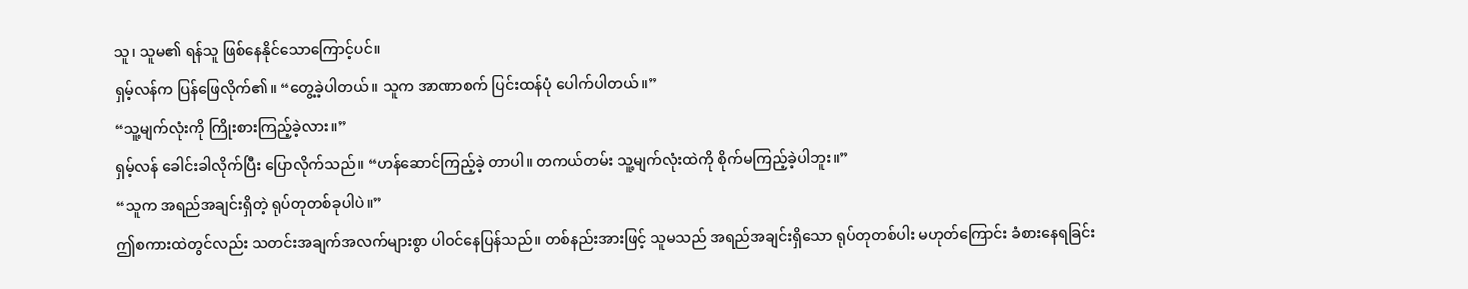သူ၊ သူမ၏ ရန်သူ ဖြစ်နေနိုင်သောကြောင့်ပင်။
ရှမ့်လန်က ပြန်ဖြေလိုက်၏။ “တွေ့ခဲ့ပါတယ်။ သူက အာဏာစက် ပြင်းထန်ပုံ ပေါက်ပါတယ်။”
“သူ့မျက်လုံးကို ကြိုးစားကြည့်ခဲ့လား။”
ရှမ့်လန် ခေါင်းခါလိုက်ပြီး ပြောလိုက်သည်။ “ဟန်ဆောင်ကြည့်ခဲ့ တာပါ။ တကယ်တမ်း သူ့မျက်လုံးထဲကို စိုက်မကြည့်ခဲ့ပါဘူး။”
“သူက အရည်အချင်းရှိတဲ့ ရုပ်တုတစ်ခုပါပဲ။”
ဤစကားထဲတွင်လည်း သတင်းအချက်အလက်များစွာ ပါဝင်နေပြန်သည်။ တစ်နည်းအားဖြင့် သူမသည် အရည်အချင်းရှိသော ရုပ်တုတစ်ပါး မဟုတ်ကြောင်း ခံစားနေရခြင်း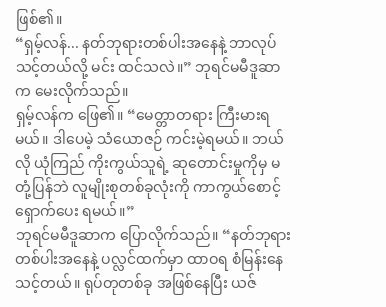ဖြစ်၏။
“ရှမ့်လန်... နတ်ဘုရားတစ်ပါးအနေနဲ့ ဘာလုပ်သင့်တယ်လို့ မင်း ထင်သလဲ။” ဘုရင်မမီဒူဆာက မေးလိုက်သည်။
ရှမ့်လန်က ဖြေ၏။ “မေတ္တာတရား ကြီးမားရမယ်။ ဒါပေမဲ့ သံယောဇဉ် ကင်းမဲ့ရမယ်။ ဘယ်လို ယုံကြည် ကိုးကွယ်သူရဲ့ ဆုတောင်းမှုကိုမှ မတုံ့ပြန်ဘဲ လူမျိုးစုတစ်ခုလုံးကို ကာကွယ်စောင့်ရှောက်ပေး ရမယ်။”
ဘုရင်မမီဒူဆာက ပြောလိုက်သည်။ “နတ်ဘုရားတစ်ပါးအနေနဲ့ ပလ္လင်ထက်မှာ ထာဝရ စံမြန်းနေသင့်တယ်။ ရုပ်တုတစ်ခု အဖြစ်နေပြီး ယဇ်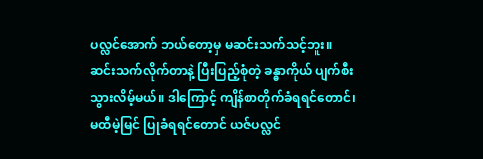ပလ္လင်အောက် ဘယ်တော့မှ မဆင်းသက်သင့်ဘူး။ ဆင်းသက်လိုက်တာနဲ့ ပြီးပြည့်စုံတဲ့ ခန္ဓာကိုယ် ပျက်စီးသွားလိမ့်မယ်။ ဒါကြောင့် ကျိန်စာတိုက်ခံရရင်တောင်၊ မထီမဲ့မြင် ပြုခံရရင်တောင် ယဇ်ပလ္လင်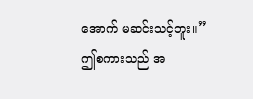အောက် မဆင်းသင့်ဘူး။”
ဤစကားသည် အ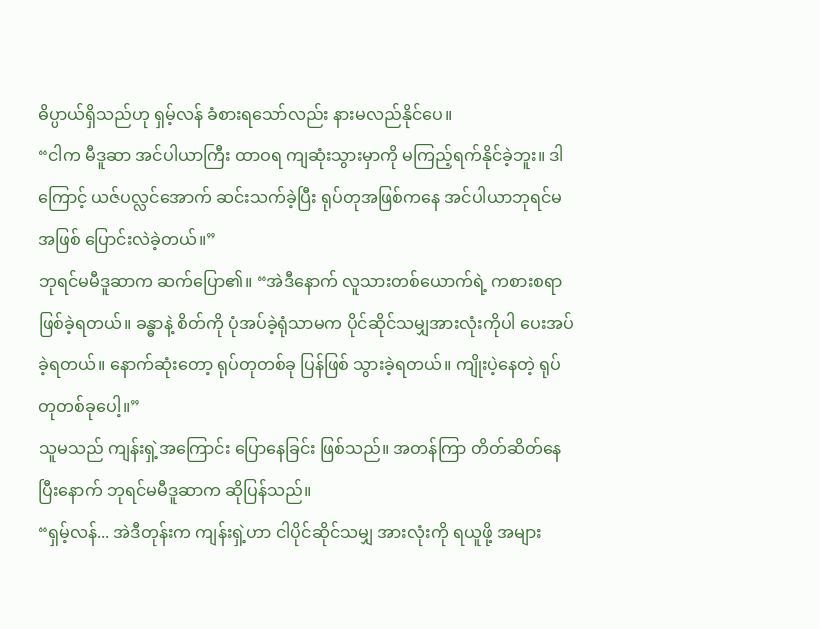ဓိပ္ပာယ်ရှိသည်ဟု ရှမ့်လန် ခံစားရသော်လည်း နားမလည်နိုင်ပေ။
“ငါက မီဒူဆာ အင်ပါယာကြီး ထာဝရ ကျဆုံးသွားမှာကို မကြည့်ရက်နိုင်ခဲ့ဘူး။ ဒါကြောင့် ယဇ်ပလ္လင်အောက် ဆင်းသက်ခဲ့ပြီး ရုပ်တုအဖြစ်ကနေ အင်ပါယာဘုရင်မ အဖြစ် ပြောင်းလဲခဲ့တယ်။”
ဘုရင်မမီဒူဆာက ဆက်ပြော၏။ “အဲဒီနောက် လူသားတစ်ယောက်ရဲ့ ကစားစရာ ဖြစ်ခဲ့ရတယ်။ ခန္ဓာနဲ့ စိတ်ကို ပုံအပ်ခဲ့ရုံသာမက ပိုင်ဆိုင်သမျှအားလုံးကိုပါ ပေးအပ်ခဲ့ရတယ်။ နောက်ဆုံးတော့ ရုပ်တုတစ်ခု ပြန်ဖြစ် သွားခဲ့ရတယ်။ ကျိုးပဲ့နေတဲ့ ရုပ်တုတစ်ခုပေါ့။”
သူမသည် ကျန်းရှဲ့အကြောင်း ပြောနေခြင်း ဖြစ်သည်။ အတန်ကြာ တိတ်ဆိတ်နေပြီးနောက် ဘုရင်မမီဒူဆာက ဆိုပြန်သည်။
“ရှမ့်လန်... အဲဒီတုန်းက ကျန်းရှဲ့ဟာ ငါပိုင်ဆိုင်သမျှ အားလုံးကို ရယူဖို့ အများ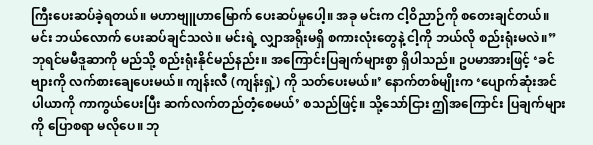ကြီးပေးဆပ်ခဲ့ရတယ်။ မဟာဗျူဟာမြောက် ပေးဆပ်မှုပေါ့။ အခု မင်းက ငါ့ဝိညာဉ်ကို စတေးချင်တယ်။ မင်း ဘယ်လောက် ပေးဆပ်ချင်သလဲ။ မင်းရဲ့ လျှာအရိုးမရှိ စကားလုံးတွေနဲ့ ငါ့ကို ဘယ်လို စည်းရုံးမလဲ။”
ဘုရင်မမီဒူဆာကို မည်သို့ စည်းရုံးနိုင်မည်နည်း။ အကြောင်းပြချက်များစွာ ရှိပါသည်။ ဥပမာအားဖြင့် ‘ခင်ဗျားကို လက်စားချေပေးမယ်။ ကျန်းလီ (ကျန်းရှဲ့) ကို သတ်ပေးမယ်။’ နောက်တစ်မျိုးက ‘ပျောက်ဆုံးအင်ပါယာကို ကာကွယ်ပေးပြီး ဆက်လက်တည်တံ့စေမယ်’ စသည်ဖြင့်။ သို့သော်ငြား ဤအကြောင်း ပြချက်များကို ပြောစရာ မလိုပေ။ ဘု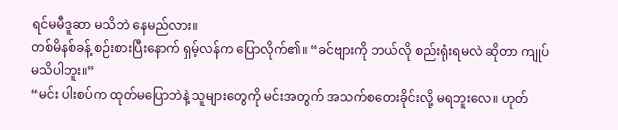ရင်မမီဒူဆာ မသိဘဲ နေမည်လား။
တစ်မိနစ်ခန့် စဉ်းစားပြီးနောက် ရှမ့်လန်က ပြောလိုက်၏။ “ခင်ဗျားကို ဘယ်လို စည်းရုံးရမလဲ ဆိုတာ ကျုပ် မသိပါဘူး။”
“မင်း ပါးစပ်က ထုတ်မပြောဘဲနဲ့ သူများတွေကို မင်းအတွက် အသက်စတေးခိုင်းလို့ မရဘူးလေ။ ဟုတ်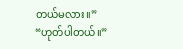တယ်မလား။”
“ဟုတ်ပါတယ်။”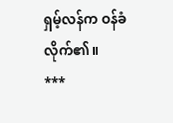ရှမ့်လန်က ဝန်ခံလိုက်၏။
***